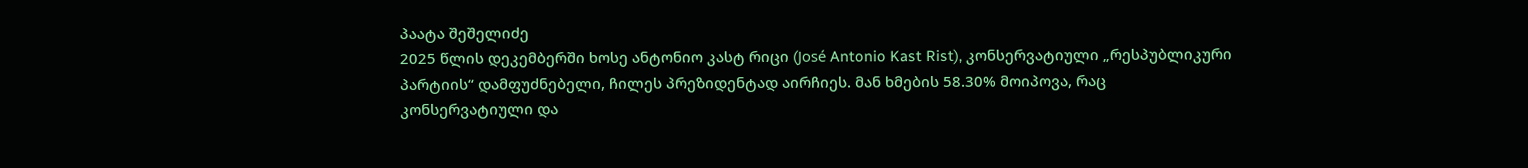პაატა შეშელიძე
2025 წლის დეკემბერში ხოსე ანტონიო კასტ რიცი (José Antonio Kast Rist), კონსერვატიული „რესპუბლიკური პარტიის“ დამფუძნებელი, ჩილეს პრეზიდენტად აირჩიეს. მან ხმების 58.30% მოიპოვა, რაც კონსერვატიული და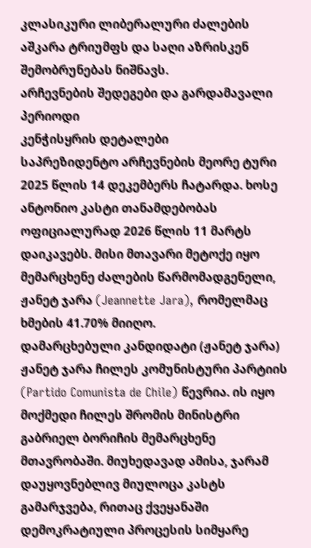კლასიკური ლიბერალური ძალების აშკარა ტრიუმფს და საღი აზრისკენ შემობრუნებას ნიშნავს.
არჩევნების შედეგები და გარდამავალი პერიოდი
კენჭისყრის დეტალები
საპრეზიდენტო არჩევნების მეორე ტური 2025 წლის 14 დეკემბერს ჩატარდა. ხოსე ანტონიო კასტი თანამდებობას ოფიციალურად 2026 წლის 11 მარტს დაიკავებს. მისი მთავარი მეტოქე იყო მემარცხენე ძალების წარმომადგენელი, ჟანეტ ჯარა (Jeannette Jara), რომელმაც ხმების 41.70% მიიღო.
დამარცხებული კანდიდატი (ჟანეტ ჯარა)
ჟანეტ ჯარა ჩილეს კომუნისტური პარტიის (Partido Comunista de Chile) წევრია. ის იყო მოქმედი ჩილეს შრომის მინისტრი გაბრიელ ბორიჩის მემარცხენე მთავრობაში. მიუხედავად ამისა, ჯარამ დაუყოვნებლივ მიულოცა კასტს გამარჯვება, რითაც ქვეყანაში დემოკრატიული პროცესის სიმყარე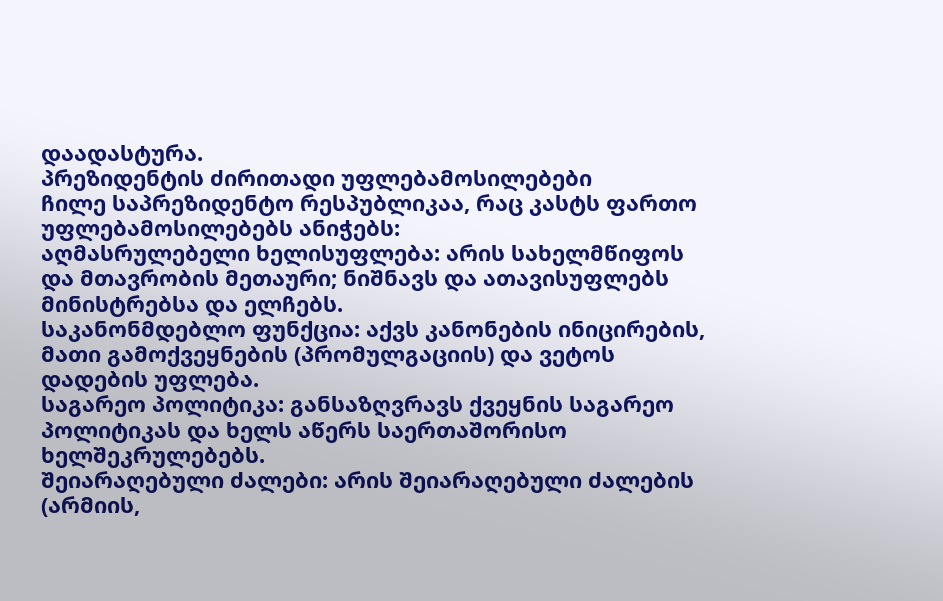დაადასტურა.
პრეზიდენტის ძირითადი უფლებამოსილებები
ჩილე საპრეზიდენტო რესპუბლიკაა, რაც კასტს ფართო უფლებამოსილებებს ანიჭებს:
აღმასრულებელი ხელისუფლება: არის სახელმწიფოს და მთავრობის მეთაური; ნიშნავს და ათავისუფლებს მინისტრებსა და ელჩებს.
საკანონმდებლო ფუნქცია: აქვს კანონების ინიცირების, მათი გამოქვეყნების (პრომულგაციის) და ვეტოს დადების უფლება.
საგარეო პოლიტიკა: განსაზღვრავს ქვეყნის საგარეო პოლიტიკას და ხელს აწერს საერთაშორისო ხელშეკრულებებს.
შეიარაღებული ძალები: არის შეიარაღებული ძალების (არმიის,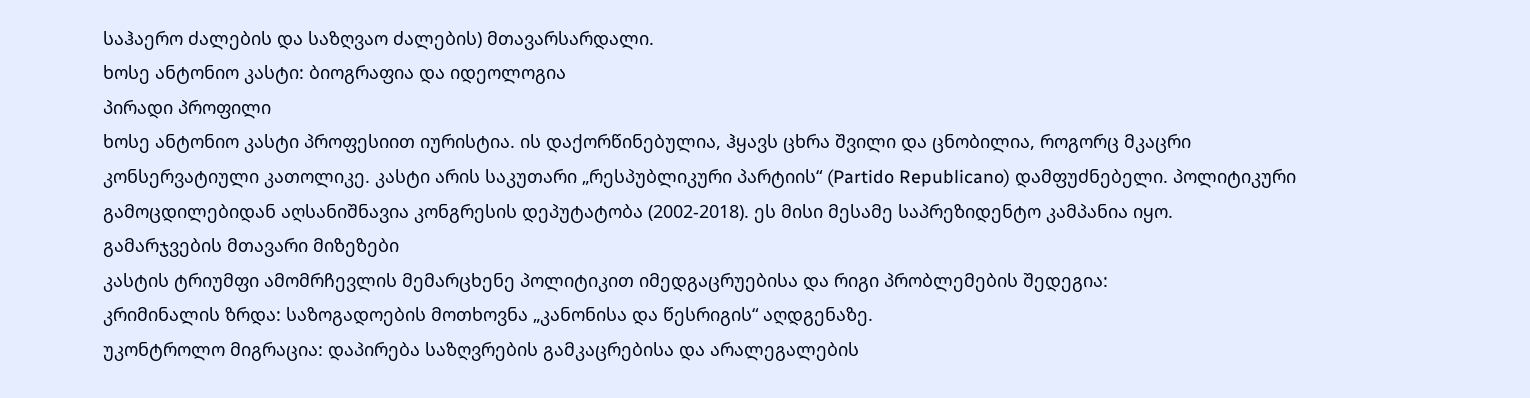საჰაერო ძალების და საზღვაო ძალების) მთავარსარდალი.
ხოსე ანტონიო კასტი: ბიოგრაფია და იდეოლოგია
პირადი პროფილი
ხოსე ანტონიო კასტი პროფესიით იურისტია. ის დაქორწინებულია, ჰყავს ცხრა შვილი და ცნობილია, როგორც მკაცრი კონსერვატიული კათოლიკე. კასტი არის საკუთარი „რესპუბლიკური პარტიის“ (Partido Republicano) დამფუძნებელი. პოლიტიკური გამოცდილებიდან აღსანიშნავია კონგრესის დეპუტატობა (2002-2018). ეს მისი მესამე საპრეზიდენტო კამპანია იყო.
გამარჯვების მთავარი მიზეზები
კასტის ტრიუმფი ამომრჩევლის მემარცხენე პოლიტიკით იმედგაცრუებისა და რიგი პრობლემების შედეგია:
კრიმინალის ზრდა: საზოგადოების მოთხოვნა „კანონისა და წესრიგის“ აღდგენაზე.
უკონტროლო მიგრაცია: დაპირება საზღვრების გამკაცრებისა და არალეგალების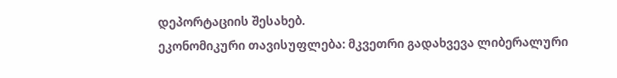დეპორტაციის შესახებ.
ეკონომიკური თავისუფლება: მკვეთრი გადახვევა ლიბერალური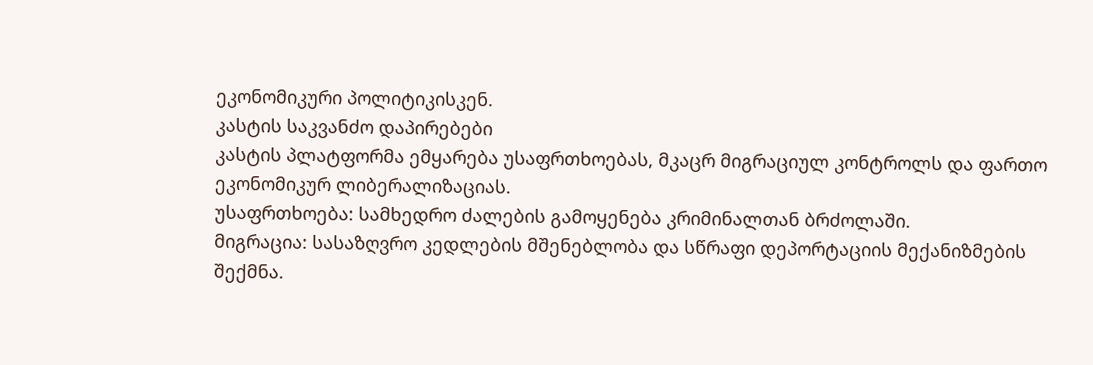ეკონომიკური პოლიტიკისკენ.
კასტის საკვანძო დაპირებები
კასტის პლატფორმა ემყარება უსაფრთხოებას, მკაცრ მიგრაციულ კონტროლს და ფართო ეკონომიკურ ლიბერალიზაციას.
უსაფრთხოება: სამხედრო ძალების გამოყენება კრიმინალთან ბრძოლაში.
მიგრაცია: სასაზღვრო კედლების მშენებლობა და სწრაფი დეპორტაციის მექანიზმების შექმნა.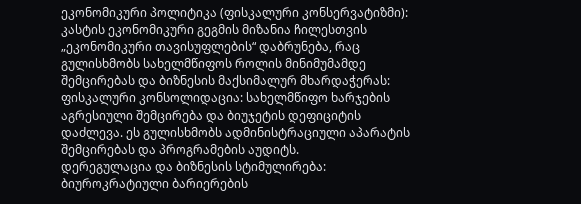ეკონომიკური პოლიტიკა (ფისკალური კონსერვატიზმი):
კასტის ეკონომიკური გეგმის მიზანია ჩილესთვის „ეკონომიკური თავისუფლების“ დაბრუნება, რაც გულისხმობს სახელმწიფოს როლის მინიმუმამდე შემცირებას და ბიზნესის მაქსიმალურ მხარდაჭერას:
ფისკალური კონსოლიდაცია: სახელმწიფო ხარჯების აგრესიული შემცირება და ბიუჯეტის დეფიციტის დაძლევა. ეს გულისხმობს ადმინისტრაციული აპარატის შემცირებას და პროგრამების აუდიტს.
დერეგულაცია და ბიზნესის სტიმულირება: ბიუროკრატიული ბარიერების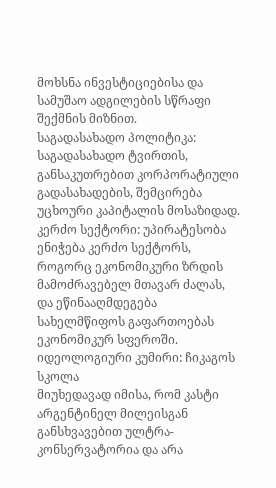მოხსნა ინვესტიციებისა და სამუშაო ადგილების სწრაფი შექმნის მიზნით.
საგადასახადო პოლიტიკა: საგადასახადო ტვირთის, განსაკუთრებით კორპორატიული გადასახადების, შემცირება უცხოური კაპიტალის მოსაზიდად.
კერძო სექტორი: უპირატესობა ენიჭება კერძო სექტორს, როგორც ეკონომიკური ზრდის მამოძრავებელ მთავარ ძალას, და ეწინააღმდეგება სახელმწიფოს გაფართოებას ეკონომიკურ სფეროში.
იდეოლოგიური კუმირი: ჩიკაგოს სკოლა
მიუხედავად იმისა, რომ კასტი არგენტინელ მილეისგან განსხვავებით ულტრა-კონსერვატორია და არა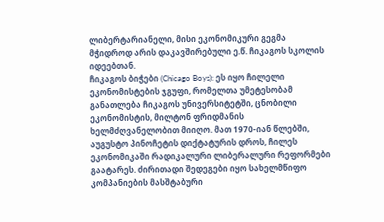ლიბერტარიანელი, მისი ეკონომიკური გეგმა მჭიდროდ არის დაკავშირებული ე.წ. ჩიკაგოს სკოლის იდეებთან.
ჩიკაგოს ბიჭები (Chicago Boys): ეს იყო ჩილელი ეკონომისტების ჯგუფი, რომელთა უმეტესობამ განათლება ჩიკაგოს უნივერსიტეტში, ცნობილი ეკონომისტის, მილტონ ფრიდმანის ხელმძღვანელობით მიიღო. მათ 1970-იან წლებში, აუგუსტო პინოჩეტის დიქტატურის დროს, ჩილეს ეკონომიკაში რადიკალური ლიბერალური რეფორმები გაატარეს. ძირითადი შედეგები იყო სახელმწიფო კომპანიების მასშტაბური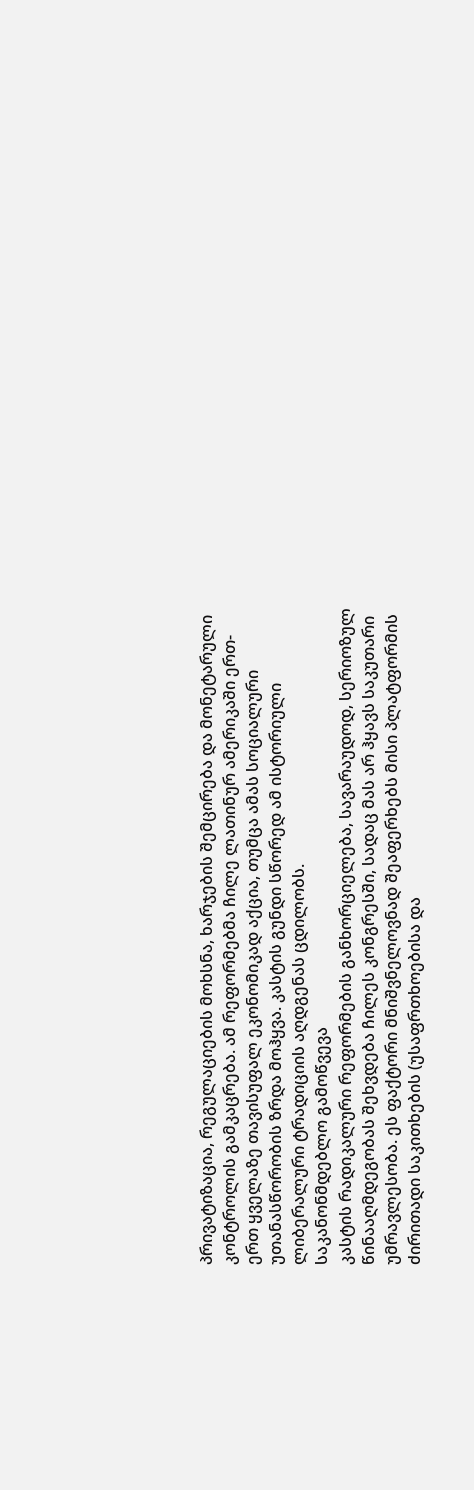პრივატიზაცია, რეგულაციების მოხსნა, ხარჯების შემცირება და მონეტარული კონტროლის გამკაცრება. ამ რეფორმებმა ჩილე ლათინურ ამერიკაში ერთ-ერთ ყველაზე თავისუფალ ეკონომიკად აქცია, თუმცა ამას სოციალური უთანასწორობის ზრდა მოჰყვა. კასტის გუნდი სწორედ ამ ისტორიული ლიბერალური ტრადიციის აღდგენას ცდილობს.
საკანონმდებლო გამოწვევა
კასტის რადიკალური რეფორმების განხორციელება, სავარაუდოდ, სერიოზულ წინააღმდეგობას შეხვდება ჩილეს კონგრესში, სადაც მას არ ჰყავს საკუთარი უმრავლესობა. ეს ფაქტორი მნიშვნელოვნად შეაფერხებს მისი პლატფორმის ძირითადი საკითხების (უსაფრთხოებისა და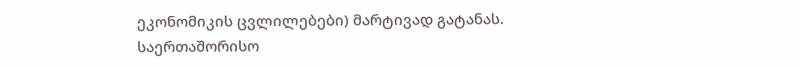ეკონომიკის ცვლილებები) მარტივად გატანას.
საერთაშორისო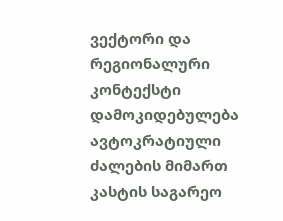ვექტორი და რეგიონალური კონტექსტი
დამოკიდებულება ავტოკრატიული ძალების მიმართ
კასტის საგარეო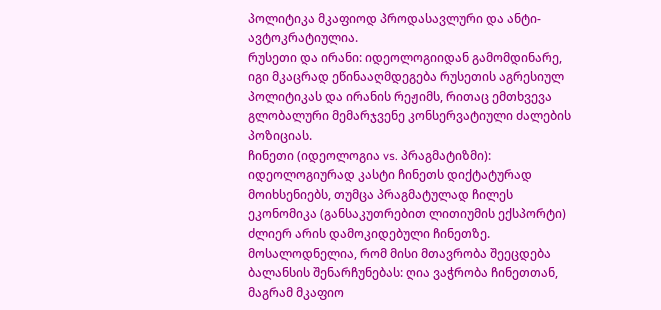პოლიტიკა მკაფიოდ პროდასავლური და ანტი-ავტოკრატიულია.
რუსეთი და ირანი: იდეოლოგიიდან გამომდინარე, იგი მკაცრად ეწინააღმდეგება რუსეთის აგრესიულ პოლიტიკას და ირანის რეჟიმს, რითაც ემთხვევა გლობალური მემარჯვენე კონსერვატიული ძალების პოზიციას.
ჩინეთი (იდეოლოგია vs. პრაგმატიზმი): იდეოლოგიურად კასტი ჩინეთს დიქტატურად მოიხსენიებს, თუმცა პრაგმატულად ჩილეს ეკონომიკა (განსაკუთრებით ლითიუმის ექსპორტი) ძლიერ არის დამოკიდებული ჩინეთზე. მოსალოდნელია, რომ მისი მთავრობა შეეცდება ბალანსის შენარჩუნებას: ღია ვაჭრობა ჩინეთთან, მაგრამ მკაფიო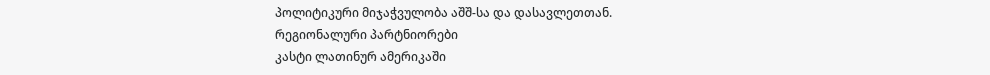პოლიტიკური მიჯაჭვულობა აშშ-სა და დასავლეთთან.
რეგიონალური პარტნიორები
კასტი ლათინურ ამერიკაში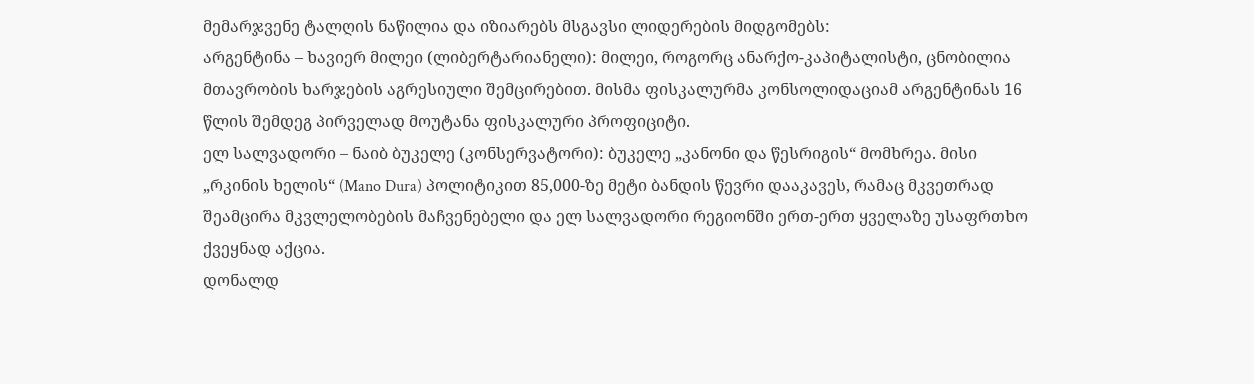მემარჯვენე ტალღის ნაწილია და იზიარებს მსგავსი ლიდერების მიდგომებს:
არგენტინა – ხავიერ მილეი (ლიბერტარიანელი): მილეი, როგორც ანარქო-კაპიტალისტი, ცნობილია მთავრობის ხარჯების აგრესიული შემცირებით. მისმა ფისკალურმა კონსოლიდაციამ არგენტინას 16 წლის შემდეგ პირველად მოუტანა ფისკალური პროფიციტი.
ელ სალვადორი – ნაიბ ბუკელე (კონსერვატორი): ბუკელე „კანონი და წესრიგის“ მომხრეა. მისი „რკინის ხელის“ (Mano Dura) პოლიტიკით 85,000-ზე მეტი ბანდის წევრი დააკავეს, რამაც მკვეთრად შეამცირა მკვლელობების მაჩვენებელი და ელ სალვადორი რეგიონში ერთ-ერთ ყველაზე უსაფრთხო ქვეყნად აქცია.
დონალდ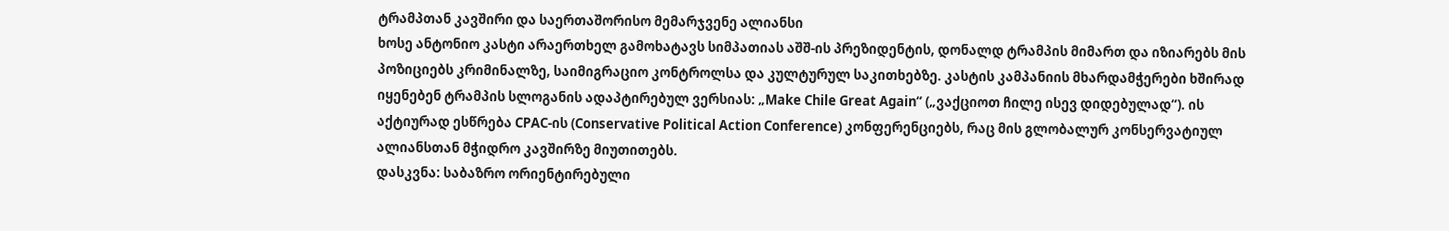ტრამპთან კავშირი და საერთაშორისო მემარჯვენე ალიანსი
ხოსე ანტონიო კასტი არაერთხელ გამოხატავს სიმპათიას აშშ-ის პრეზიდენტის, დონალდ ტრამპის მიმართ და იზიარებს მის პოზიციებს კრიმინალზე, საიმიგრაციო კონტროლსა და კულტურულ საკითხებზე. კასტის კამპანიის მხარდამჭერები ხშირად იყენებენ ტრამპის სლოგანის ადაპტირებულ ვერსიას: „Make Chile Great Again“ („ვაქციოთ ჩილე ისევ დიდებულად“). ის აქტიურად ესწრება CPAC-ის (Conservative Political Action Conference) კონფერენციებს, რაც მის გლობალურ კონსერვატიულ ალიანსთან მჭიდრო კავშირზე მიუთითებს.
დასკვნა: საბაზრო ორიენტირებული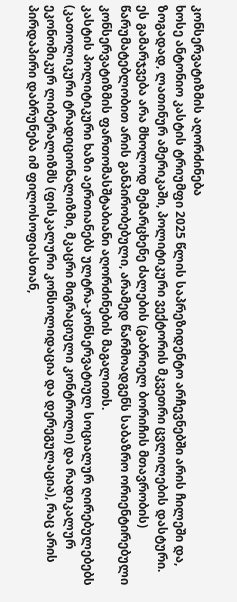კონსერვატიზმის აღორძინება
ხოსე ანტონიო კასტის ტრიუმფი 2025 წლის საპრეზიდენტო არჩევნებში არის ჩილეში და, ზოგადად, ლათინურ ამერიკაში, პოლიტიკური ვექტორის მკვეთრი ცვლილების დასტური. ეს გამარჯვება არა მხოლოდ მემარცხენე ძალების (გაბრიელ ბორიჩის მთავრობის) წარუმატებლობით არის განპირობებული, არამედ წარმოადგენს საბაზრო ორიენტირებული კონსერვატიზმის ფართომასშტაბიანი აღორძინების მაგალითს.
კასტის პოლიტიკური ხაზი აერთიანებს ულტრა-კონსერვატიულ სოციალურ ღირებულებებს (კათოლიკური ტრადიციონალიზმი, მკაცრი მიგრაციული კონტროლი) და რადიკალურ ეკონომიკურ ლიბერალიზმს (ფისკალური კონსოლიდაცია და დერეგულაცია), რაც არის პირდაპირი დაბრუნება იმ ფილოსოფიასთან,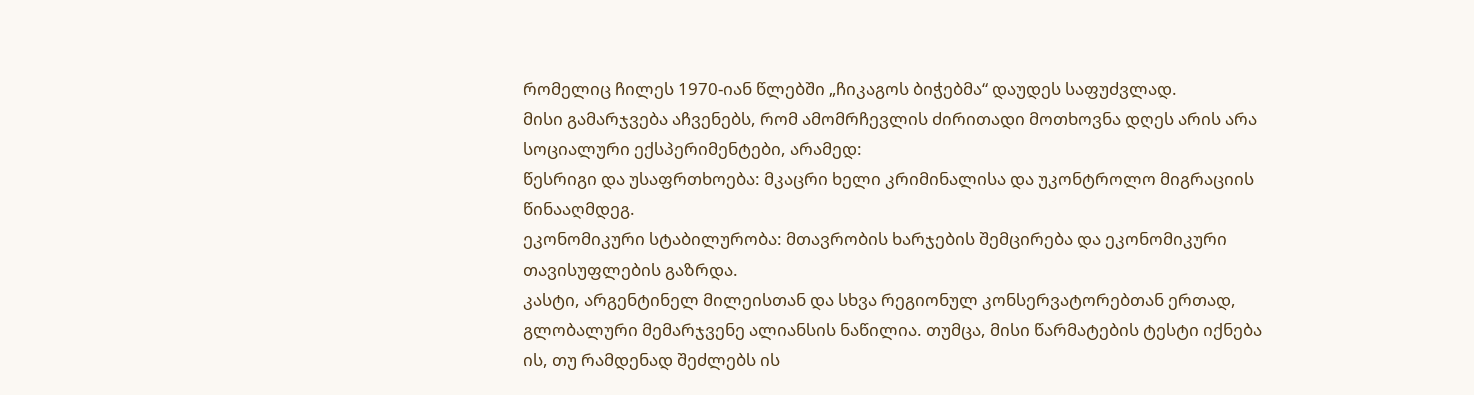რომელიც ჩილეს 1970-იან წლებში „ჩიკაგოს ბიჭებმა“ დაუდეს საფუძვლად.
მისი გამარჯვება აჩვენებს, რომ ამომრჩევლის ძირითადი მოთხოვნა დღეს არის არა სოციალური ექსპერიმენტები, არამედ:
წესრიგი და უსაფრთხოება: მკაცრი ხელი კრიმინალისა და უკონტროლო მიგრაციის წინააღმდეგ.
ეკონომიკური სტაბილურობა: მთავრობის ხარჯების შემცირება და ეკონომიკური თავისუფლების გაზრდა.
კასტი, არგენტინელ მილეისთან და სხვა რეგიონულ კონსერვატორებთან ერთად, გლობალური მემარჯვენე ალიანსის ნაწილია. თუმცა, მისი წარმატების ტესტი იქნება ის, თუ რამდენად შეძლებს ის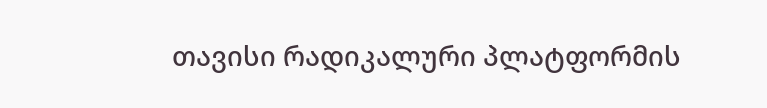თავისი რადიკალური პლატფორმის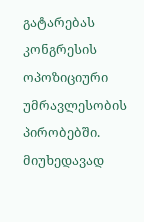გატარებას კონგრესის ოპოზიციური უმრავლესობის პირობებში. მიუხედავად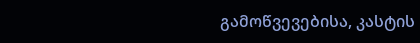გამოწვევებისა, კასტის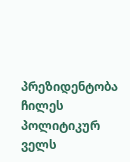პრეზიდენტობა ჩილეს პოლიტიკურ ველს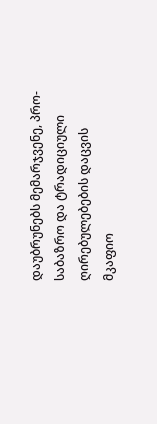დაუბრუნებს მემარჯვენე, პრო-საბაზრო და ტრადიციული ღირებულებების დაცვის მკაფიო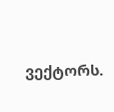ვექტორს.